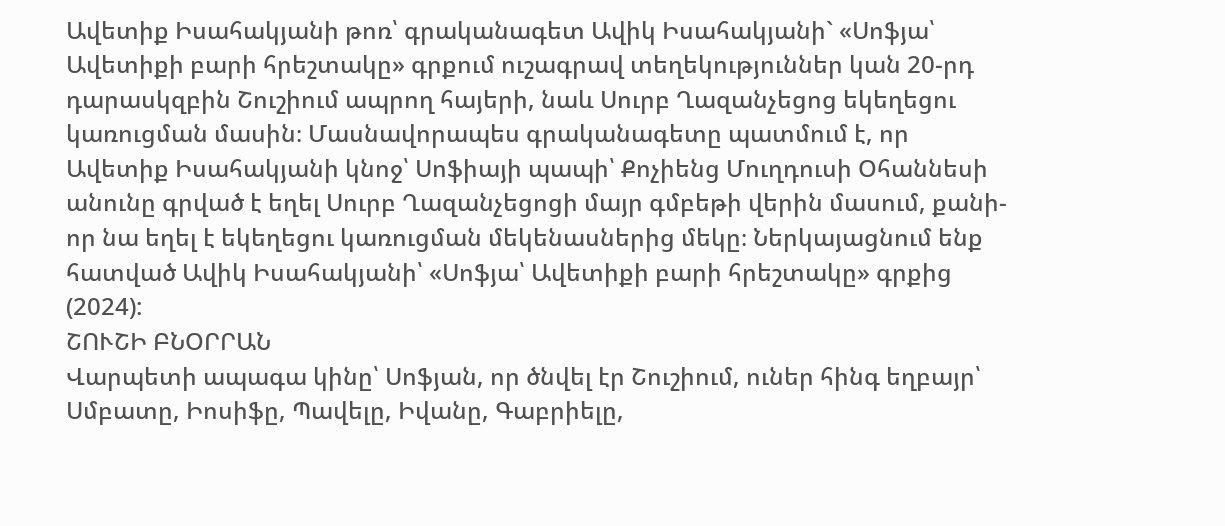Ավետիք Իսահակյանի թոռ՝ գրականագետ Ավիկ Իսահակյանի` «Սոֆյա՝ Ավետիքի բարի հրեշտակը» գրքում ուշագրավ տեղեկություններ կան 20-րդ դարասկզբին Շուշիում ապրող հայերի, նաև Սուրբ Ղազանչեցոց եկեղեցու կառուցման մասին։ Մասնավորապես գրականագետը պատմում է, որ Ավետիք Իսահակյանի կնոջ՝ Սոֆիայի պապի՝ Քոչիենց Մուղդուսի Օհաննեսի անունը գրված է եղել Սուրբ Ղազանչեցոցի մայր գմբեթի վերին մասում, քանի-որ նա եղել է եկեղեցու կառուցման մեկենասներից մեկը։ Ներկայացնում ենք հատված Ավիկ Իսահակյանի՝ «Սոֆյա՝ Ավետիքի բարի հրեշտակը» գրքից (2024):
ՇՈՒՇԻ ԲՆՕՐՐԱՆ
Վարպետի ապագա կինը՝ Սոֆյան, որ ծնվել էր Շուշիում, ուներ հինգ եղբայր՝ Սմբատը, Իոսիֆը, Պավելը, Իվանը, Գաբրիելը,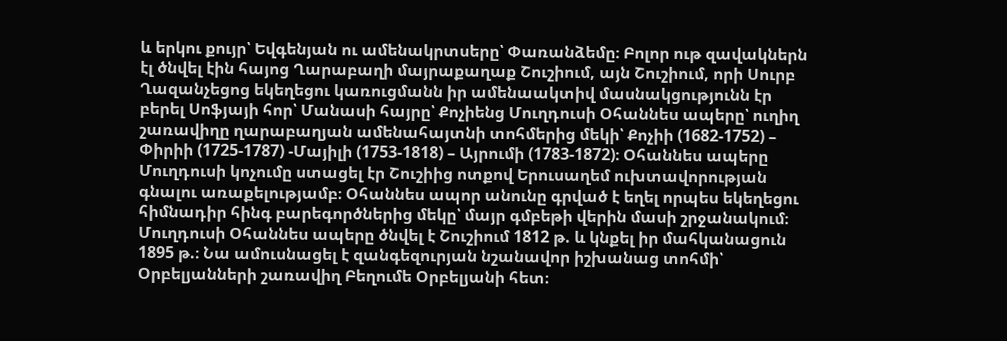և երկու քույր՝ Եվգենյան ու ամենակրտսերը՝ Փառանձեմը։ Բոլոր ութ զավակներն էլ ծնվել էին հայոց Ղարաբաղի մայրաքաղաք Շուշիում, այն Շուշիում, որի Սուրբ Ղազանչեցոց եկեղեցու կառուցմանն իր ամենաակտիվ մասնակցությունն էր բերել Սոֆյայի հոր՝ Մանասի հայրը՝ Քոչիենց Մուղդուսի Օհաննես ապերը՝ ուղիղ շառավիղը ղարաբաղյան ամենահայտնի տոհմերից մեկի՝ Քոչիի (1682-1752) – Փիրիի (1725-1787) -Մայիլի (1753-1818) – Այրումի (1783-1872)։ Օհաննես ապերը Մուղդուսի կոչումը ստացել էր Շուշիից ոտքով Երուսաղեմ ուխտավորության գնալու առաքելությամբ։ Օհաննես ապոր անունը գրված է եղել որպես եկեղեցու հիմնադիր հինգ բարեգործներից մեկը՝ մայր գմբեթի վերին մասի շրջանակում։ Մուղդուսի Օհաննես ապերը ծնվել է Շուշիում 1812 թ. և կնքել իր մահկանացուն 1895 թ.։ Նա ամուսնացել է զանգեզուրյան նշանավոր իշխանաց տոհմի՝ Օրբելյանների շառավիղ Բեղումե Օրբելյանի հետ։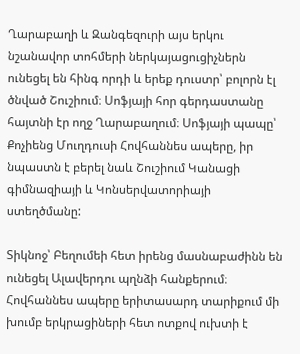Ղարաբաղի և Զանգեզուրի այս երկու նշանավոր տոհմերի ներկայացուցիչներն ունեցել են հինգ որդի և երեք դուստր՝ բոլորն էլ ծնված Շուշիում։ Սոֆյայի հոր գերդաստանը հայտնի էր ողջ Ղարաբաղում։ Սոֆյայի պապը՝ Քոչիենց Մուղդուսի Հովհաննես ապերը, իր նպաստն է բերել նաև Շուշիում Կանացի գիմնազիայի և Կոնսերվատորիայի ստեղծմանը:

Տիկնոջ՝ Բեղումեի հետ իրենց մասնաբաժինն են ունեցել Ալավերդու պղնձի հանքերում։ Հովհաննես ապերը երիտասարդ տարիքում մի խումբ երկրացիների հետ ոտքով ուխտի է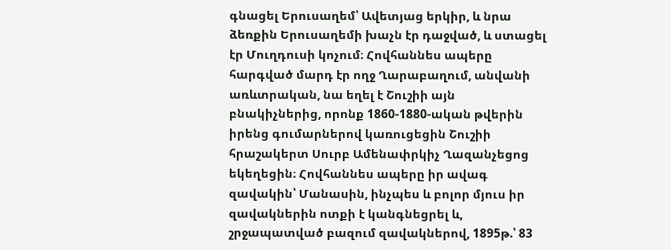գնացել Երուսաղեմ՝ Ավետյաց երկիր, և նրա ձեռքին Երուսաղեմի խաչն էր դաջված, և ստացել էր Մուղդուսի կոչում։ Հովհաննես ապերը հարգված մարդ էր ողջ Ղարաբաղում, անվանի առևտրական, նա եղել է Շուշիի այն բնակիչներից, որոնք 1860-1880-ական թվերին իրենց գումարներով կառուցեցին Շուշիի հրաշակերտ Սուրբ Ամենափրկիչ Ղազանչեցոց եկեղեցին։ Հովհաննես ապերը իր ավագ զավակին՝ Մանասին, ինչպես և բոլոր մյուս իր զավակներին ոտքի է կանգնեցրել և, շրջապատված բազում զավակներով, 1895թ.՝ 83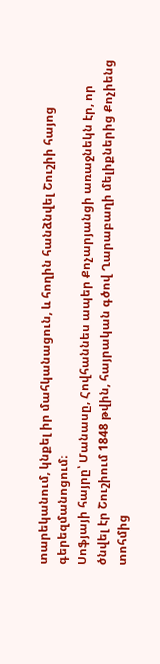տարեկանում, կնքել իր մահկանացուն, և հողին հանձնվել Շուշիի հայոց գերեզմանոցում։
Սոֆյայի հայրը՝ Մանասը, Հովհաննես ապեր Քոչարյանցի առաջնեկն էր, որ ծնվել էր Շուշիում 1848 թվին, հայրական գծով Ղարաբաղի մելիքներից Քոչիենց տոհմից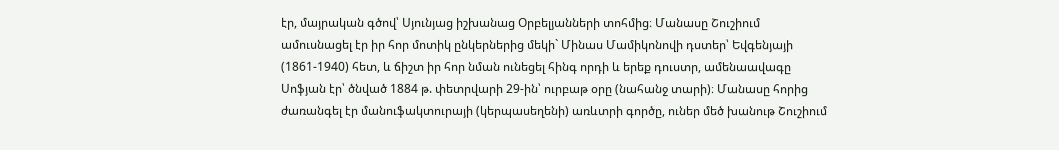էր, մայրական գծով՝ Սյունյաց իշխանաց Օրբելյանների տոհմից։ Մանասը Շուշիում ամուսնացել էր իր հոր մոտիկ ընկերներից մեկի` Մինաս Մամիկոնովի դստեր՝ Եվգենյայի (1861-1940) հետ, և ճիշտ իր հոր նման ունեցել հինգ որդի և երեք դուստր, ամենաավագը Սոֆյան էր՝ ծնված 1884 թ. փետրվարի 29-ին՝ ուրբաթ օրը (նահանջ տարի)։ Մանասը հորից ժառանգել էր մանուֆակտուրայի (կերպասեղենի) առևտրի գործը, ուներ մեծ խանութ Շուշիում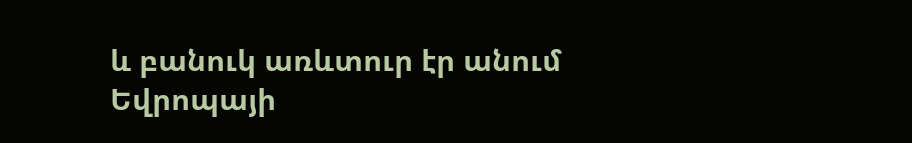և բանուկ առևտուր էր անում Եվրոպայի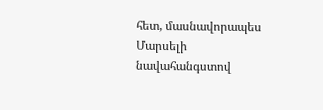հետ, մասնավորապես Մարսելի նավահանգստով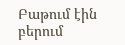Բաթում էին բերում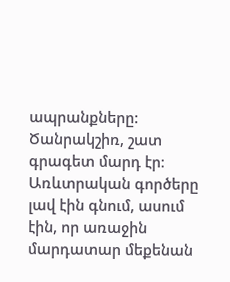ապրանքները: Ծանրակշիռ, շատ գրագետ մարդ էր։ Առևտրական գործերը լավ էին գնում, ասում էին, որ առաջին մարդատար մեքենան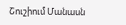Շուշիում Մանասն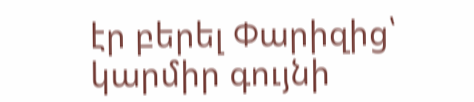էր բերել Փարիզից՝ կարմիր գույնի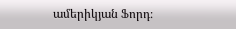ամերիկյան Ֆորդ։